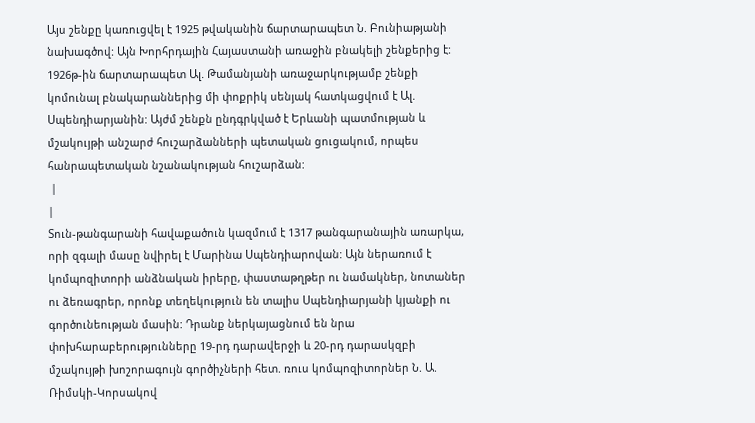Այս շենքը կառուցվել է 1925 թվականին ճարտարապետ Ն. Բունիաթյանի նախագծով: Այն Խորհրդային Հայաստանի առաջին բնակելի շենքերից է: 1926թ-ին ճարտարապետ Ալ. Թամանյանի առաջարկությամբ շենքի կոմունալ բնակարաններից մի փոքրիկ սենյակ հատկացվում է Ալ. Սպենդիարյանին: Այժմ շենքն ընդգրկված է Երևանի պատմության և մշակույթի անշարժ հուշարձանների պետական ցուցակում, որպես հանրապետական նշանակության հուշարձան:
 |
|
Տուն-թանգարանի հավաքածուն կազմում է 1317 թանգարանային առարկա, որի զգալի մասը նվիրել է Մարինա Սպենդիարովան: Այն ներառում է կոմպոզիտորի անձնական իրերը, փաստաթղթեր ու նամակներ, նոտաներ ու ձեռագրեր, որոնք տեղեկություն են տալիս Սպենդիարյանի կյանքի ու գործունեության մասին: Դրանք ներկայացնում են նրա փոխհարաբերությունները 19-րդ դարավերջի և 20-րդ դարասկզբի մշակույթի խոշորագույն գործիչների հետ. ռուս կոմպոզիտորներ Ն. Ա. Ռիմսկի-Կորսակով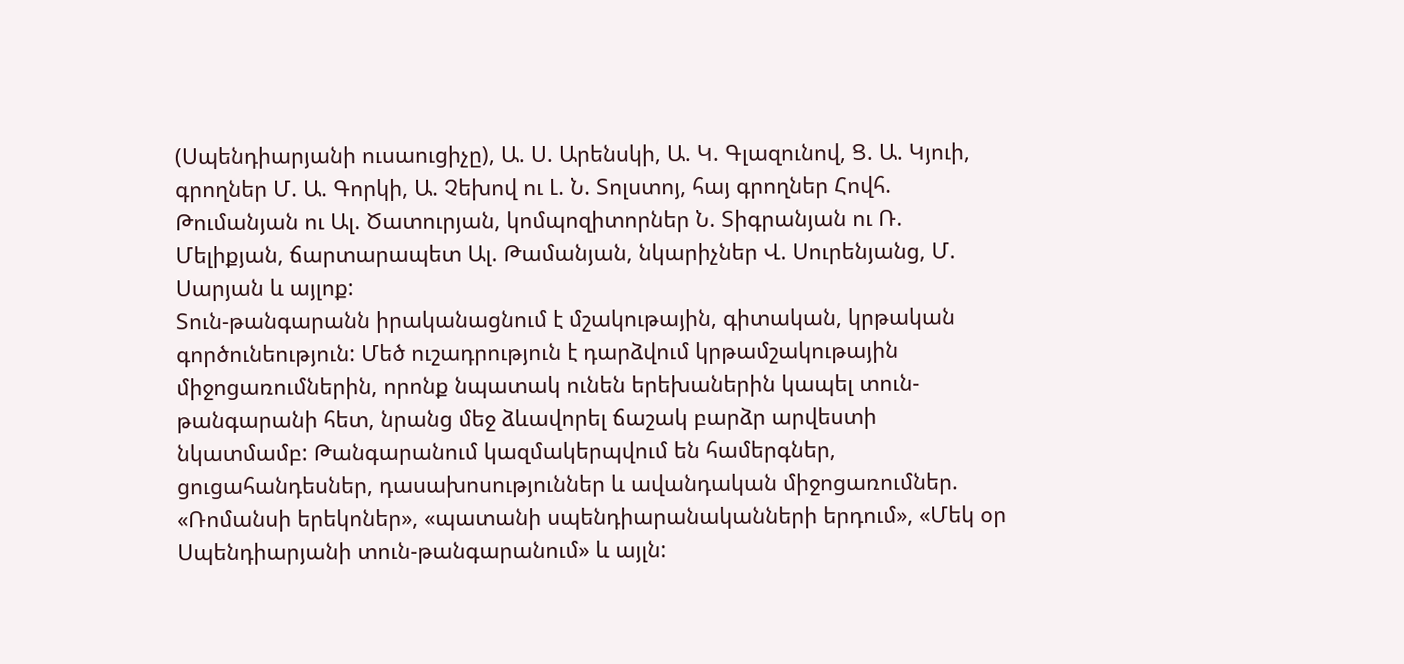(Սպենդիարյանի ուսաուցիչը), Ա. Ս. Արենսկի, Ա. Կ. Գլազունով, Ց. Ա. Կյուի, գրողներ Մ. Ա. Գորկի, Ա. Չեխով ու Լ. Ն. Տոլստոյ, հայ գրողներ Հովհ. Թումանյան ու Ալ. Ծատուրյան, կոմպոզիտորներ Ն. Տիգրանյան ու Ռ. Մելիքյան, ճարտարապետ Ալ. Թամանյան, նկարիչներ Վ. Սուրենյանց, Մ. Սարյան և այլոք:
Տուն-թանգարանն իրականացնում է մշակութային, գիտական, կրթական գործունեություն: Մեծ ուշադրություն է դարձվում կրթամշակութային միջոցառումներին, որոնք նպատակ ունեն երեխաներին կապել տուն-թանգարանի հետ, նրանց մեջ ձևավորել ճաշակ բարձր արվեստի նկատմամբ: Թանգարանում կազմակերպվում են համերգներ, ցուցահանդեսներ, դասախոսություններ և ավանդական միջոցառումներ. «Ռոմանսի երեկոներ», «պատանի սպենդիարանականների երդում», «Մեկ օր Սպենդիարյանի տուն-թանգարանում» և այլն: